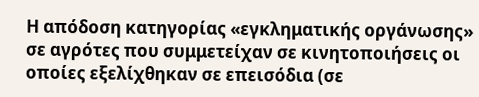Η απόδοση κατηγορίας «εγκληματικής οργάνωσης» σε αγρότες που συμμετείχαν σε κινητοποιήσεις οι οποίες εξελίχθηκαν σε επεισόδια (σε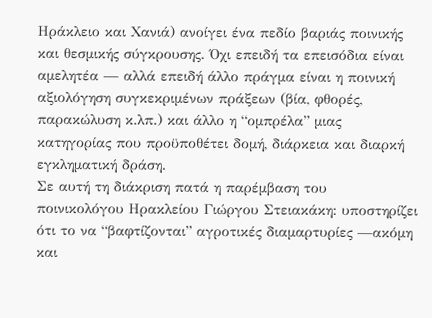Ηράκλειο και Χανιά) ανοίγει ένα πεδίο βαριάς ποινικής και θεσμικής σύγκρουσης. Όχι επειδή τα επεισόδια είναι αμελητέα — αλλά επειδή άλλο πράγμα είναι η ποινική αξιολόγηση συγκεκριμένων πράξεων (βία, φθορές, παρακώλυση κ.λπ.) και άλλο η “ομπρέλα” μιας κατηγορίας που προϋποθέτει δομή, διάρκεια και διαρκή εγκληματική δράση.
Σε αυτή τη διάκριση πατά η παρέμβαση του ποινικολόγου Ηρακλείου Γιώργου Στειακάκη: υποστηρίζει ότι το να “βαφτίζονται” αγροτικές διαμαρτυρίες —ακόμη και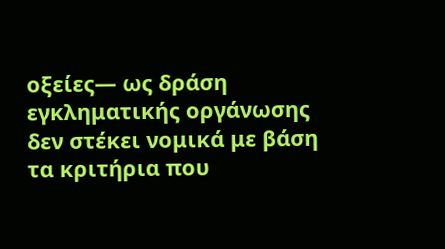οξείες— ως δράση εγκληματικής οργάνωσης δεν στέκει νομικά με βάση τα κριτήρια που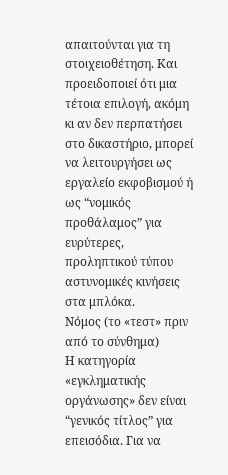απαιτούνται για τη στοιχειοθέτηση. Και προειδοποιεί ότι μια τέτοια επιλογή, ακόμη κι αν δεν περπατήσει στο δικαστήριο, μπορεί να λειτουργήσει ως εργαλείο εκφοβισμού ή ως “νομικός προθάλαμος” για ευρύτερες, προληπτικού τύπου αστυνομικές κινήσεις στα μπλόκα.
Νόμος (το «τεστ» πριν από το σύνθημα)
Η κατηγορία «εγκληματικής οργάνωσης» δεν είναι “γενικός τίτλος” για επεισόδια. Για να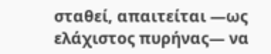σταθεί, απαιτείται —ως ελάχιστος πυρήνας— να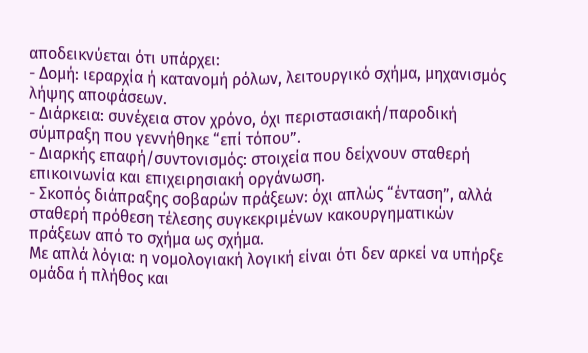αποδεικνύεται ότι υπάρχει:
- Δομή: ιεραρχία ή κατανομή ρόλων, λειτουργικό σχήμα, μηχανισμός λήψης αποφάσεων.
- Διάρκεια: συνέχεια στον χρόνο, όχι περιστασιακή/παροδική σύμπραξη που γεννήθηκε “επί τόπου”.
- Διαρκής επαφή/συντονισμός: στοιχεία που δείχνουν σταθερή επικοινωνία και επιχειρησιακή οργάνωση.
- Σκοπός διάπραξης σοβαρών πράξεων: όχι απλώς “ένταση”, αλλά σταθερή πρόθεση τέλεσης συγκεκριμένων κακουργηματικών πράξεων από το σχήμα ως σχήμα.
Με απλά λόγια: η νομολογιακή λογική είναι ότι δεν αρκεί να υπήρξε ομάδα ή πλήθος και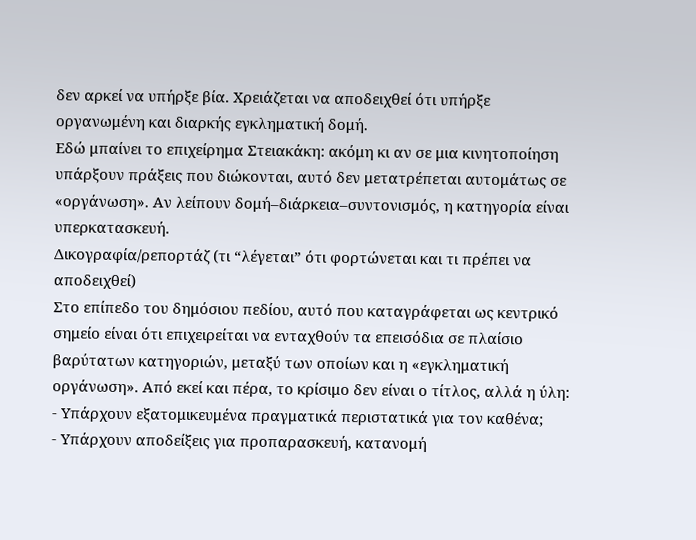δεν αρκεί να υπήρξε βία. Χρειάζεται να αποδειχθεί ότι υπήρξε οργανωμένη και διαρκής εγκληματική δομή.
Εδώ μπαίνει το επιχείρημα Στειακάκη: ακόμη κι αν σε μια κινητοποίηση υπάρξουν πράξεις που διώκονται, αυτό δεν μετατρέπεται αυτομάτως σε «οργάνωση». Αν λείπουν δομή–διάρκεια–συντονισμός, η κατηγορία είναι υπερκατασκευή.
Δικογραφία/ρεπορτάζ (τι “λέγεται” ότι φορτώνεται και τι πρέπει να αποδειχθεί)
Στο επίπεδο του δημόσιου πεδίου, αυτό που καταγράφεται ως κεντρικό σημείο είναι ότι επιχειρείται να ενταχθούν τα επεισόδια σε πλαίσιο βαρύτατων κατηγοριών, μεταξύ των οποίων και η «εγκληματική οργάνωση». Από εκεί και πέρα, το κρίσιμο δεν είναι ο τίτλος, αλλά η ύλη:
- Υπάρχουν εξατομικευμένα πραγματικά περιστατικά για τον καθένα;
- Υπάρχουν αποδείξεις για προπαρασκευή, κατανομή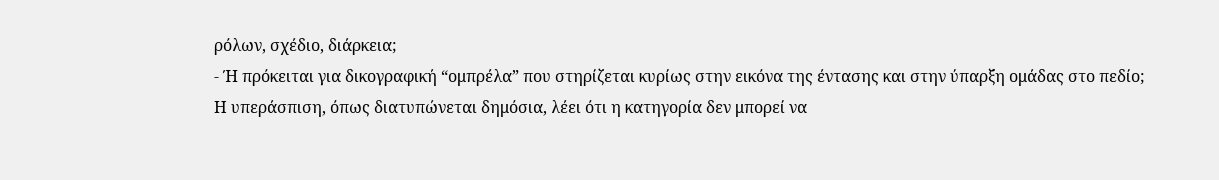ρόλων, σχέδιο, διάρκεια;
- Ή πρόκειται για δικογραφική “ομπρέλα” που στηρίζεται κυρίως στην εικόνα της έντασης και στην ύπαρξη ομάδας στο πεδίο;
Η υπεράσπιση, όπως διατυπώνεται δημόσια, λέει ότι η κατηγορία δεν μπορεί να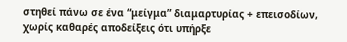στηθεί πάνω σε ένα “μείγμα” διαμαρτυρίας + επεισοδίων, χωρίς καθαρές αποδείξεις ότι υπήρξε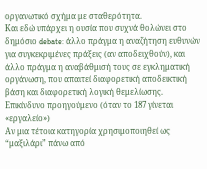οργανωτικό σχήμα με σταθερότητα.
Και εδώ υπάρχει η ουσία που συχνά θολώνει στο δημόσιο debate: άλλο πράγμα η αναζήτηση ευθυνών για συγκεκριμένες πράξεις (αν αποδειχθούν), και άλλο πράγμα η αναβάθμισή τους σε εγκληματική οργάνωση, που απαιτεί διαφορετική αποδεικτική βάση και διαφορετική λογική θεμελίωσης.
Επικίνδυνο προηγούμενο (όταν το 187 γίνεται «εργαλείο»)
Αν μια τέτοια κατηγορία χρησιμοποιηθεί ως “μαξιλάρι” πάνω από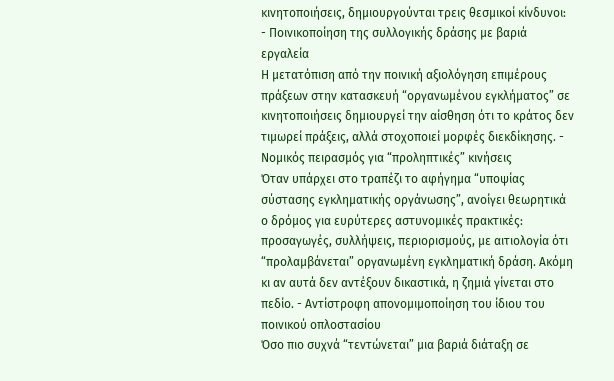κινητοποιήσεις, δημιουργούνται τρεις θεσμικοί κίνδυνοι:
- Ποινικοποίηση της συλλογικής δράσης με βαριά εργαλεία
Η μετατόπιση από την ποινική αξιολόγηση επιμέρους πράξεων στην κατασκευή “οργανωμένου εγκλήματος” σε κινητοποιήσεις δημιουργεί την αίσθηση ότι το κράτος δεν τιμωρεί πράξεις, αλλά στοχοποιεί μορφές διεκδίκησης. - Νομικός πειρασμός για “προληπτικές” κινήσεις
Όταν υπάρχει στο τραπέζι το αφήγημα “υποψίας σύστασης εγκληματικής οργάνωσης”, ανοίγει θεωρητικά ο δρόμος για ευρύτερες αστυνομικές πρακτικές: προσαγωγές, συλλήψεις, περιορισμούς, με αιτιολογία ότι “προλαμβάνεται” οργανωμένη εγκληματική δράση. Ακόμη κι αν αυτά δεν αντέξουν δικαστικά, η ζημιά γίνεται στο πεδίο. - Αντίστροφη απονομιμοποίηση του ίδιου του ποινικού οπλοστασίου
Όσο πιο συχνά “τεντώνεται” μια βαριά διάταξη σε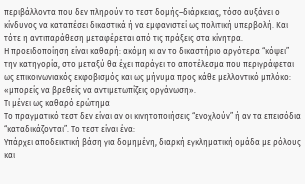περιβάλλοντα που δεν πληρούν το τεστ δομής–διάρκειας, τόσο αυξάνει ο κίνδυνος να καταπέσει δικαστικά ή να εμφανιστεί ως πολιτική υπερβολή. Και τότε η αντιπαράθεση μεταφέρεται από τις πράξεις στα κίνητρα.
Η προειδοποίηση είναι καθαρή: ακόμη κι αν το δικαστήριο αργότερα “κόψει” την κατηγορία, στο μεταξύ θα έχει παράγει το αποτέλεσμα που περιγράφεται ως επικοινωνιακός εκφοβισμός και ως μήνυμα προς κάθε μελλοντικό μπλόκο: «μπορείς να βρεθείς να αντιμετωπίζεις οργάνωση».
Τι μένει ως καθαρό ερώτημα
Το πραγματικό τεστ δεν είναι αν οι κινητοποιήσεις “ενοχλούν” ή αν τα επεισόδια “καταδικάζονται”. Το τεστ είναι ένα:
Υπάρχει αποδεικτική βάση για δομημένη, διαρκή εγκληματική ομάδα με ρόλους και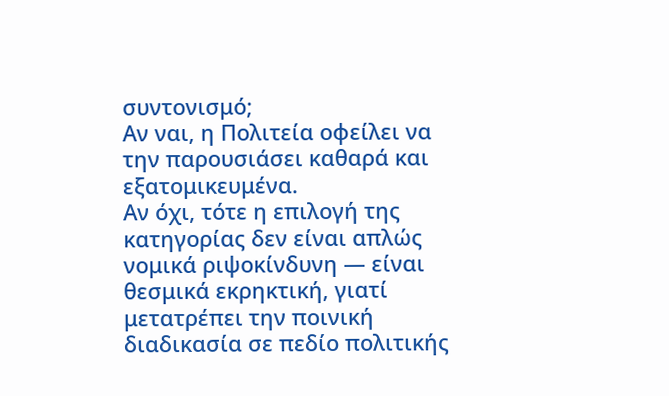συντονισμό;
Αν ναι, η Πολιτεία οφείλει να την παρουσιάσει καθαρά και εξατομικευμένα.
Αν όχι, τότε η επιλογή της κατηγορίας δεν είναι απλώς νομικά ριψοκίνδυνη — είναι θεσμικά εκρηκτική, γιατί μετατρέπει την ποινική διαδικασία σε πεδίο πολιτικής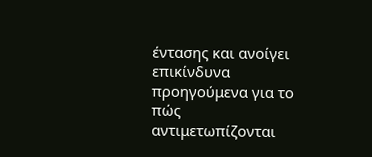έντασης και ανοίγει επικίνδυνα προηγούμενα για το πώς αντιμετωπίζονται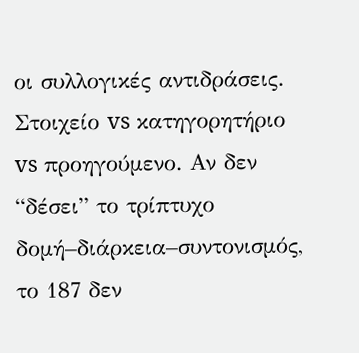οι συλλογικές αντιδράσεις.
Στοιχείο vs κατηγορητήριο vs προηγούμενο. Αν δεν “δέσει” το τρίπτυχο δομή–διάρκεια–συντονισμός, το 187 δεν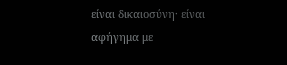είναι δικαιοσύνη· είναι αφήγημα με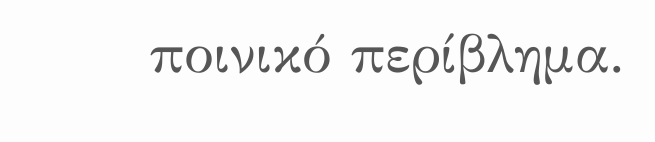ποινικό περίβλημα.